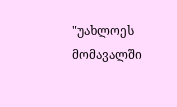"უახლოეს მომავალში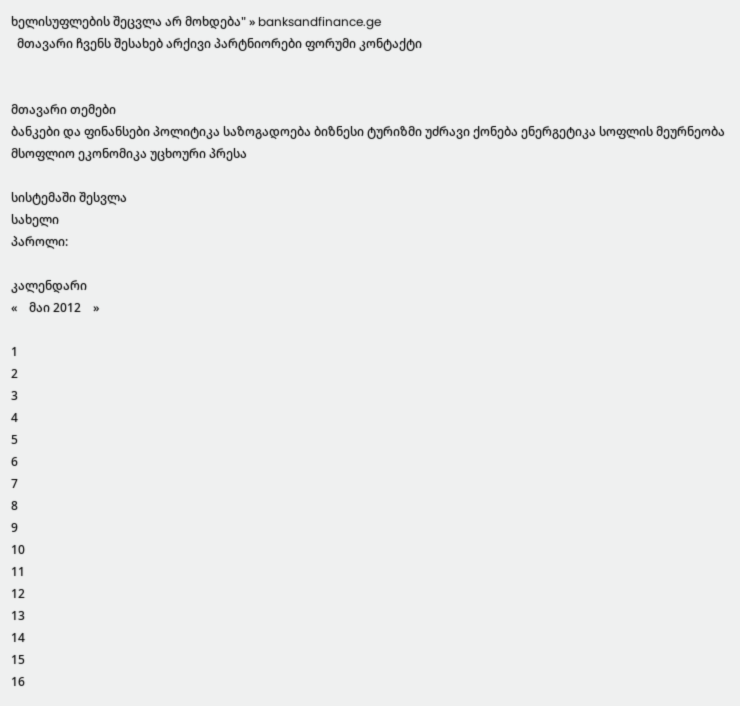ხელისუფლების შეცვლა არ მოხდება" » banksandfinance.ge
  მთავარი ჩვენს შესახებ არქივი პარტნიორები ფორუმი კონტაქტი


მთავარი თემები
ბანკები და ფინანსები პოლიტიკა საზოგადოება ბიზნესი ტურიზმი უძრავი ქონება ენერგეტიკა სოფლის მეურნეობა მსოფლიო ეკონომიკა უცხოური პრესა

სისტემაში შესვლა
სახელი
პაროლი:

კალენდარი
«    მაი 2012    »

1
2
3
4
5
6
7
8
9
10
11
12
13
14
15
16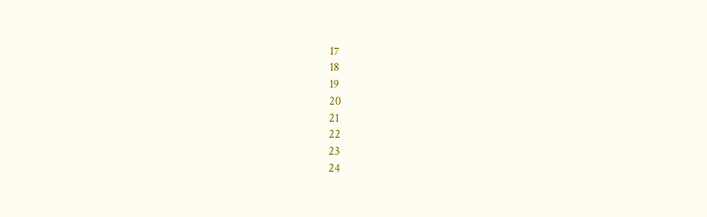17
18
19
20
21
22
23
24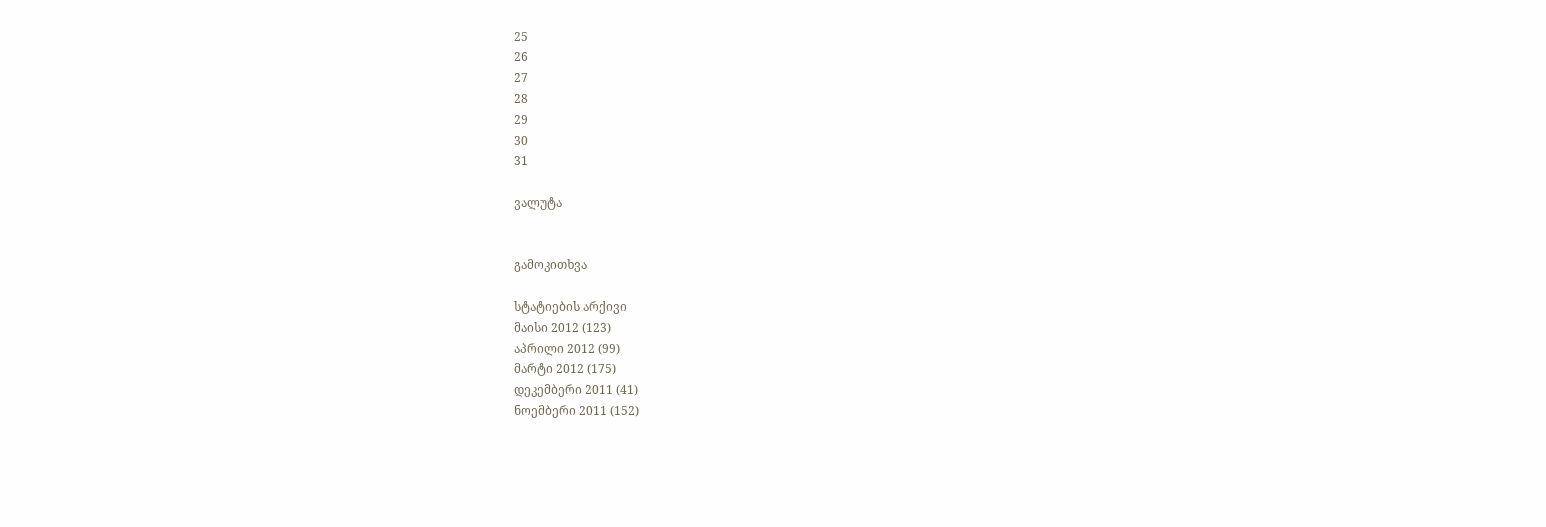25
26
27
28
29
30
31

ვალუტა


გამოკითხვა

სტატიების არქივი
მაისი 2012 (123)
აპრილი 2012 (99)
მარტი 2012 (175)
დეკემბერი 2011 (41)
ნოემბერი 2011 (152)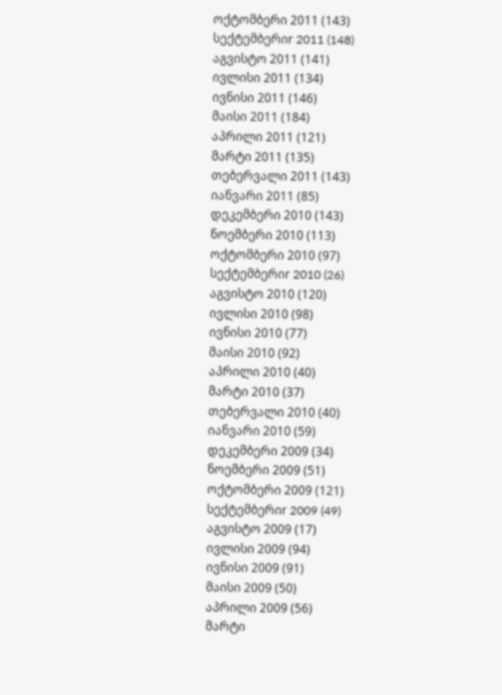ოქტომბერი 2011 (143)
სექტემბერიr 2011 (148)
აგვისტო 2011 (141)
ივლისი 2011 (134)
ივნისი 2011 (146)
მაისი 2011 (184)
აპრილი 2011 (121)
მარტი 2011 (135)
თებერვალი 2011 (143)
იანვარი 2011 (85)
დეკემბერი 2010 (143)
ნოემბერი 2010 (113)
ოქტომბერი 2010 (97)
სექტემბერიr 2010 (26)
აგვისტო 2010 (120)
ივლისი 2010 (98)
ივნისი 2010 (77)
მაისი 2010 (92)
აპრილი 2010 (40)
მარტი 2010 (37)
თებერვალი 2010 (40)
იანვარი 2010 (59)
დეკემბერი 2009 (34)
ნოემბერი 2009 (51)
ოქტომბერი 2009 (121)
სექტემბერიr 2009 (49)
აგვისტო 2009 (17)
ივლისი 2009 (94)
ივნისი 2009 (91)
მაისი 2009 (50)
აპრილი 2009 (56)
მარტი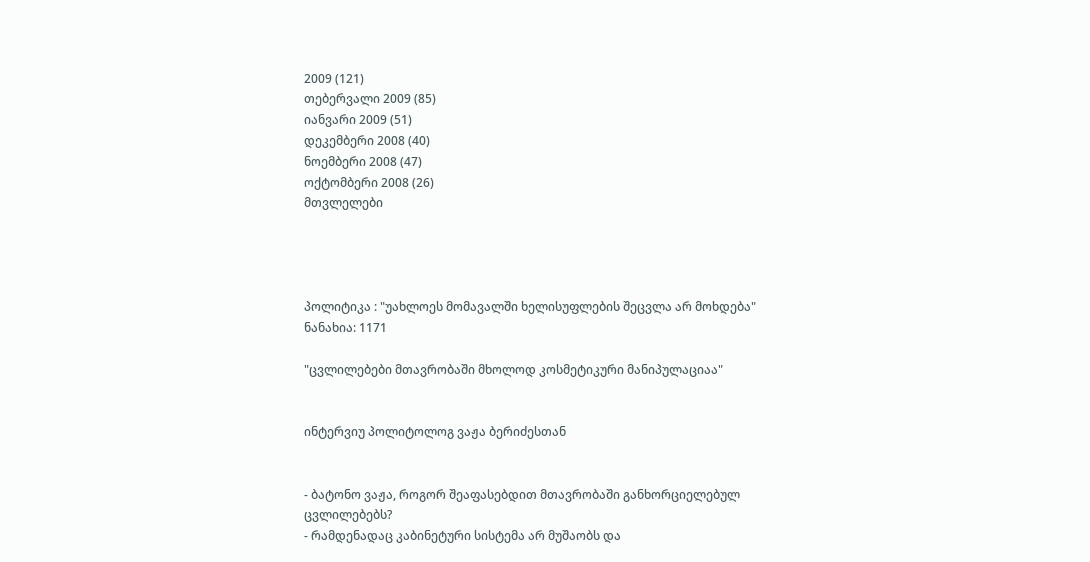2009 (121)
თებერვალი 2009 (85)
იანვარი 2009 (51)
დეკემბერი 2008 (40)
ნოემბერი 2008 (47)
ოქტომბერი 2008 (26)
მთვლელები




პოლიტიკა : "უახლოეს მომავალში ხელისუფლების შეცვლა არ მოხდება"
ნანახია: 1171

"ცვლილებები მთავრობაში მხოლოდ კოსმეტიკური მანიპულაციაა"


ინტერვიუ პოლიტოლოგ ვაჟა ბერიძესთან


- ბატონო ვაჟა, როგორ შეაფასებდით მთავრობაში განხორციელებულ ცვლილებებს?
- რამდენადაც კაბინეტური სისტემა არ მუშაობს და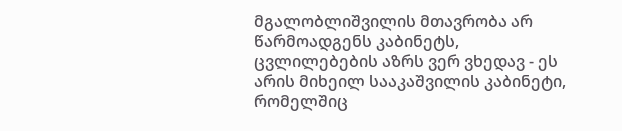მგალობლიშვილის მთავრობა არ წარმოადგენს კაბინეტს, ცვლილებების აზრს ვერ ვხედავ - ეს არის მიხეილ სააკაშვილის კაბინეტი, რომელშიც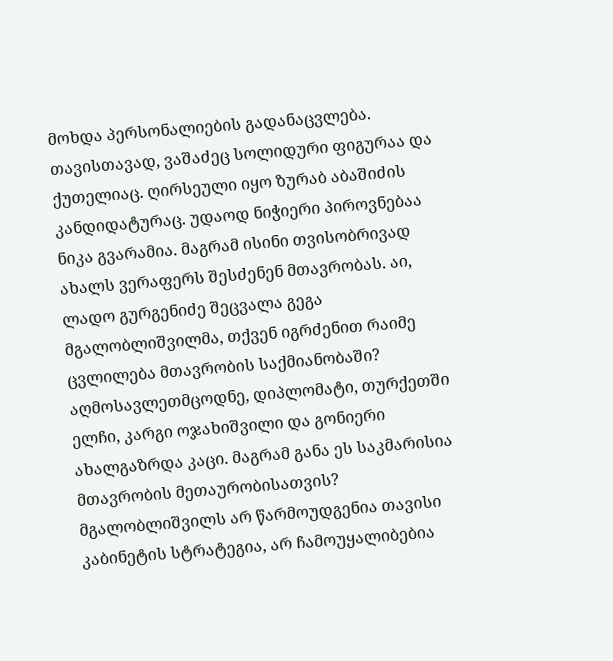მოხდა პერსონალიების გადანაცვლება. თავისთავად, ვაშაძეც სოლიდური ფიგურაა და ქუთელიაც. ღირსეული იყო ზურაბ აბაშიძის კანდიდატურაც. უდაოდ ნიჭიერი პიროვნებაა ნიკა გვარამია. მაგრამ ისინი თვისობრივად ახალს ვერაფერს შესძენენ მთავრობას. აი, ლადო გურგენიძე შეცვალა გეგა მგალობლიშვილმა, თქვენ იგრძენით რაიმე ცვლილება მთავრობის საქმიანობაში? აღმოსავლეთმცოდნე, დიპლომატი, თურქეთში ელჩი, კარგი ოჯახიშვილი და გონიერი ახალგაზრდა კაცი. მაგრამ განა ეს საკმარისია მთავრობის მეთაურობისათვის? მგალობლიშვილს არ წარმოუდგენია თავისი კაბინეტის სტრატეგია, არ ჩამოუყალიბებია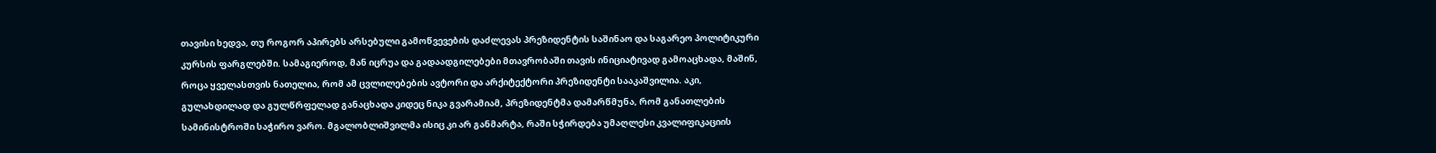თავისი ხედვა, თუ როგორ აპირებს არსებული გამოწვევების დაძლევას პრეზიდენტის საშინაო და საგარეო პოლიტიკური კურსის ფარგლებში. სამაგიეროდ, მან იცრუა და გადაადგილებები მთავრობაში თავის ინიციატივად გამოაცხადა, მაშინ, როცა ყველასთვის ნათელია, რომ ამ ცვლილებების ავტორი და არქიტექტორი პრეზიდენტი სააკაშვილია. აკი, გულახდილად და გულწრფელად განაცხადა კიდეც ნიკა გვარამიამ, პრეზიდენტმა დამარწმუნა, რომ განათლების სამინისტროში საჭირო ვარო. მგალობლიშვილმა ისიც კი არ განმარტა, რაში სჭირდება უმაღლესი კვალიფიკაციის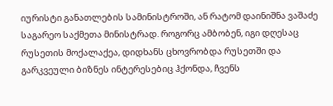იურისტი განათლების სამინისტროში, ან რატომ დაინიშნა ვაშაძე საგარეო საქმეთა მინისტრად. როგორც ამბობენ, იგი დღესაც რუსეთის მოქალაქეა, დიდხანს ცხოვრობდა რუსეთში და გარკვეული ბიზნეს ინტერესებიც ჰქონდა, ჩვენს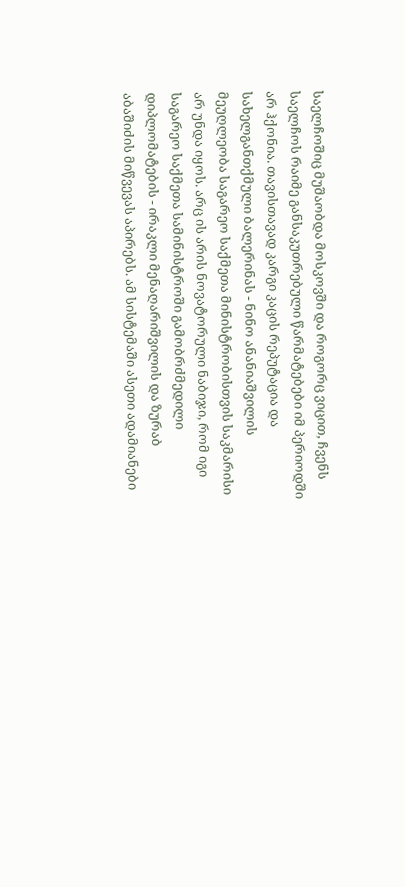საელჩოშიც მუშაობდა მოსკოვში და როგორც ვიცით, ჩვენს საელჩოს რაიმე განსაკუთრებული წარმატებები იმ პერიოდში არ ჰქონია. თავისთავად კარგი კაცის რეპუტაცია და სახელგანთქმული ბალერინას - ნინო ანანიაშვილის მეუღლეობა საგარეო საქმეთა მინისტრობისთვის საკმარისი არ უნდა იყოს. არც ის არის ნოვატორული ნაბიჯი, რომ იგი საგარეო საქმეთა სამინისტროში გამობრძმედილი დიპლომატების - ირაკლი მენაღარიშვილის და ზურაბ აბაშიძის მიწვევას აპირებს. ამ სისტემაში ასეთი ადამიანები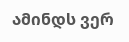ამინდს ვერ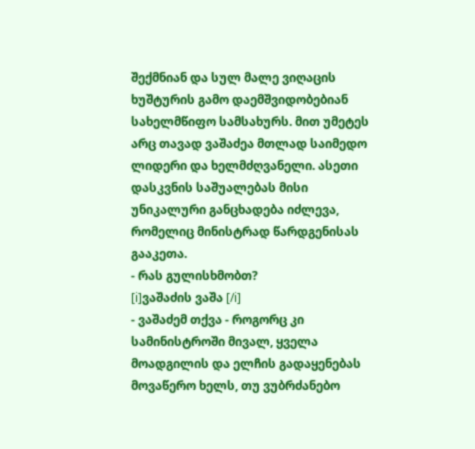შექმნიან და სულ მალე ვიღაცის ხუშტურის გამო დაემშვიდობებიან სახელმწიფო სამსახურს. მით უმეტეს არც თავად ვაშაძეა მთლად საიმედო ლიდერი და ხელმძღვანელი. ასეთი დასკვნის საშუალებას მისი უნიკალური განცხადება იძლევა, რომელიც მინისტრად წარდგენისას გააკეთა.
- რას გულისხმობთ?
[i]ვაშაძის ვაშა [/i]
- ვაშაძემ თქვა - როგორც კი სამინისტროში მივალ, ყველა მოადგილის და ელჩის გადაყენებას მოვაწერო ხელს, თუ ვუბრძანებო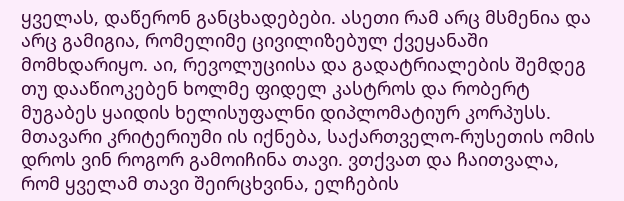ყველას, დაწერონ განცხადებები. ასეთი რამ არც მსმენია და არც გამიგია, რომელიმე ცივილიზებულ ქვეყანაში მომხდარიყო. აი, რევოლუციისა და გადატრიალების შემდეგ თუ დააწიოკებენ ხოლმე ფიდელ კასტროს და რობერტ მუგაბეს ყაიდის ხელისუფალნი დიპლომატიურ კორპუსს. მთავარი კრიტერიუმი ის იქნება, საქართველო-რუსეთის ომის დროს ვინ როგორ გამოიჩინა თავი. ვთქვათ და ჩაითვალა, რომ ყველამ თავი შეირცხვინა, ელჩების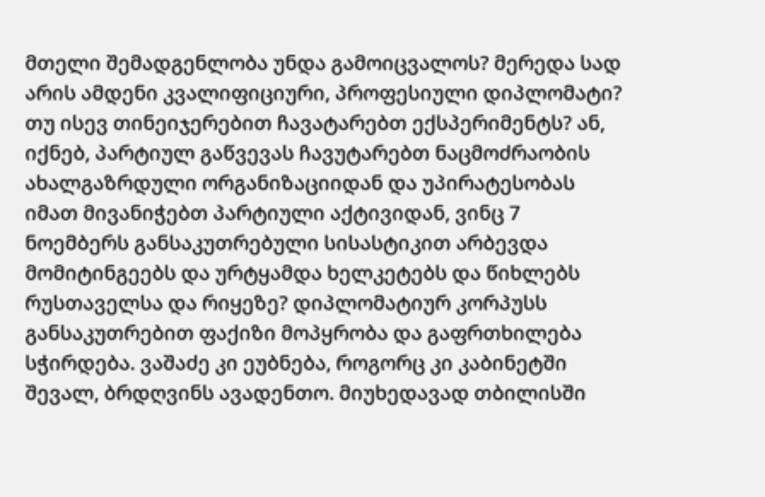მთელი შემადგენლობა უნდა გამოიცვალოს? მერედა სად არის ამდენი კვალიფიციური, პროფესიული დიპლომატი? თუ ისევ თინეიჯერებით ჩავატარებთ ექსპერიმენტს? ან, იქნებ, პარტიულ გაწვევას ჩავუტარებთ ნაცმოძრაობის ახალგაზრდული ორგანიზაციიდან და უპირატესობას იმათ მივანიჭებთ პარტიული აქტივიდან, ვინც 7 ნოემბერს განსაკუთრებული სისასტიკით არბევდა მომიტინგეებს და ურტყამდა ხელკეტებს და წიხლებს რუსთაველსა და რიყეზე? დიპლომატიურ კორპუსს განსაკუთრებით ფაქიზი მოპყრობა და გაფრთხილება სჭირდება. ვაშაძე კი ეუბნება, როგორც კი კაბინეტში შევალ, ბრდღვინს ავადენთო. მიუხედავად თბილისში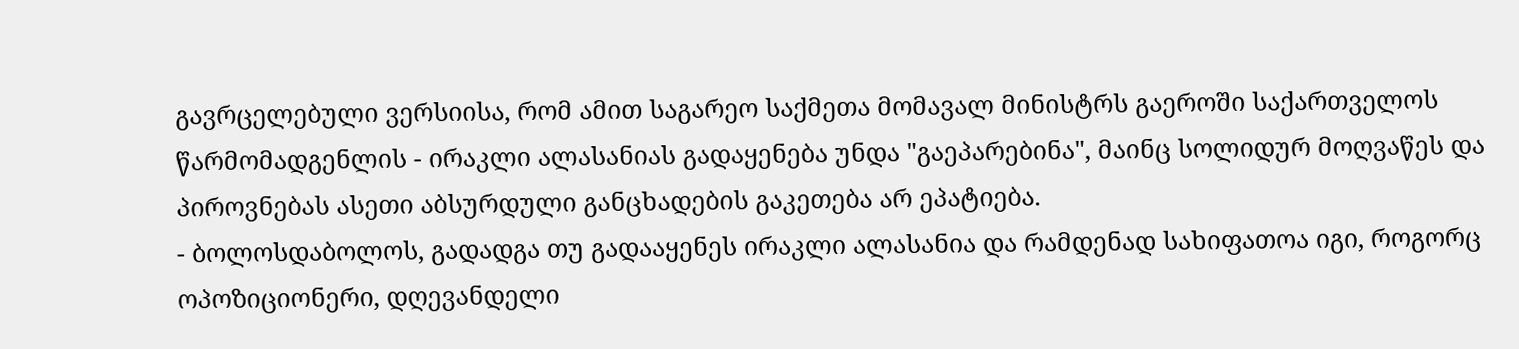გავრცელებული ვერსიისა, რომ ამით საგარეო საქმეთა მომავალ მინისტრს გაეროში საქართველოს წარმომადგენლის - ირაკლი ალასანიას გადაყენება უნდა "გაეპარებინა", მაინც სოლიდურ მოღვაწეს და პიროვნებას ასეთი აბსურდული განცხადების გაკეთება არ ეპატიება.
- ბოლოსდაბოლოს, გადადგა თუ გადააყენეს ირაკლი ალასანია და რამდენად სახიფათოა იგი, როგორც ოპოზიციონერი, დღევანდელი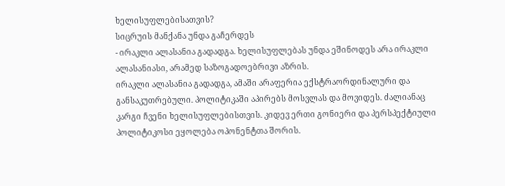ხელისუფლებისათვის?
სიცრუის მანქანა უნდა გაჩერდეს
- ირაკლი ალასანია გადადგა. ხელისუფლებას უნდა ეშინოდეს არა ირაკლი ალასანიასი, არამედ საზოგადოებრივი აზრის.
ირაკლი ალასანია გადადგა, ამაში არაფერია ექსტრაორდინალური და განსაკუთრებული. პოლიტიკაში აპირებს მოსვლას და მოვიდეს. ძალიანაც კარგი ჩვენი ხელისუფლებისთვის. კიდევ ერთი გონიერი და პერსპექტიული პოლიტიკოსი ეყოლება ოპონენტთა შორის.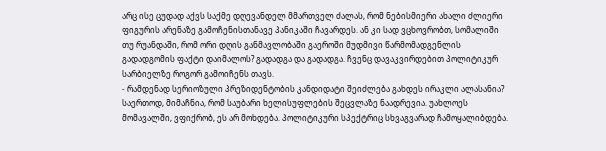არც ისე ცუდად აქვს საქმე დღევანდელ მმართველ ძალას, რომ ნებისმიერი ახალი ძლიერი ფიგურის არენაზე გამოჩენისთანავე პანიკაში ჩავარდეს. ან კი სად ვცხოვრობთ, სომალიში თუ რუანდაში, რომ ორი დღის განმავლობაში გაეროში მუდმივი წარმომადგენლის გადადგომის ფაქტი დაიმალოს? გადადგა და გადადგა. ჩვენც დავაკვირდებით პოლიტიკურ სარბიელზე როგორ გამოიჩენს თავს.
- რამდენად სერიოზული პრეზიდენტობის კანდიდატი შეიძლება გახდეს ირაკლი ალასანია?
საერთოდ, მიმაჩნია, რომ საუბარი ხელისუფლების შეცვლაზე ნაადრევია. უახლოეს მომავალში, ვფიქრობ, ეს არ მოხდება. პოლიტიკური სპექტრიც სხვაგვარად ჩამოყალიბდება.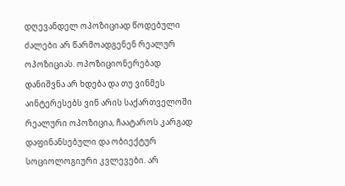დღევანდელ ოპოზიციად წოდებული ძალები არ წარმოადგენენ რეალურ ოპოზიციას. ოპოზიციონერებად დანიშვნა არ ხდება და თუ ვინმეს აინტერესებს ვინ არის საქართველოში რეალური ოპოზიცია, ჩაატაროს კარგად დაფინანსებული და ობიექტურ სოციოლოგიური კვლევები. არ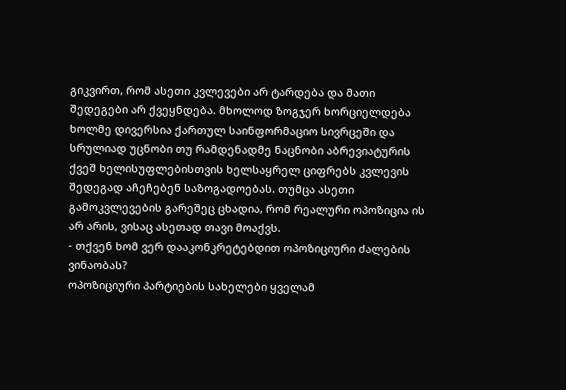გიკვირთ, რომ ასეთი კვლევები არ ტარდება და მათი შედეგები არ ქვეყნდება. მხოლოდ ზოგჯერ ხორციელდება ხოლმე დივერსია ქართულ საინფორმაციო სივრცეში და სრულიად უცნობი თუ რამდენადმე ნაცნობი აბრევიატურის ქვეშ ხელისუფლებისთვის ხელსაყრელ ციფრებს კვლევის შედეგად აჩეჩებენ საზოგადოებას. თუმცა ასეთი გამოკვლევების გარეშეც ცხადია, რომ რეალური ოპოზიცია ის არ არის, ვისაც ასეთად თავი მოაქვს.
- თქვენ ხომ ვერ დააკონკრეტებდით ოპოზიციური ძალების ვინაობას?
ოპოზიციური პარტიების სახელები ყველამ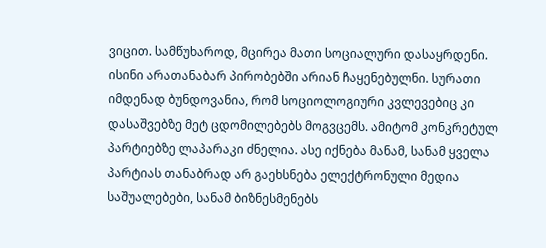ვიცით. სამწუხაროდ, მცირეა მათი სოციალური დასაყრდენი. ისინი არათანაბარ პირობებში არიან ჩაყენებულნი. სურათი იმდენად ბუნდოვანია, რომ სოციოლოგიური კვლევებიც კი დასაშვებზე მეტ ცდომილებებს მოგვცემს. ამიტომ კონკრეტულ პარტიებზე ლაპარაკი ძნელია. ასე იქნება მანამ, სანამ ყველა პარტიას თანაბრად არ გაეხსნება ელექტრონული მედია საშუალებები, სანამ ბიზნესმენებს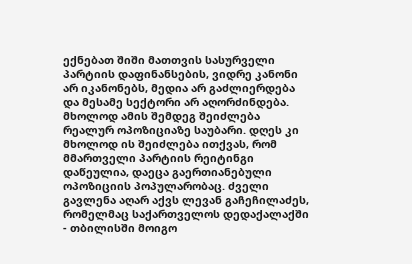ექნებათ შიში მათთვის სასურველი პარტიის დაფინანსების, ვიდრე კანონი არ იკანონებს, მედია არ გაძლიერდება და მესამე სექტორი არ აღორძინდება. მხოლოდ ამის შემდეგ შეიძლება რეალურ ოპოზიციაზე საუბარი. დღეს კი მხოლოდ ის შეიძლება ითქვას, რომ მმართველი პარტიის რეიტინგი დაწეულია, დაეცა გაერთიანებული ოპოზიციის პოპულარობაც. ძველი გავლენა აღარ აქვს ლევან გაჩეჩილაძეს, რომელმაც საქართველოს დედაქალაქში - თბილისში მოიგო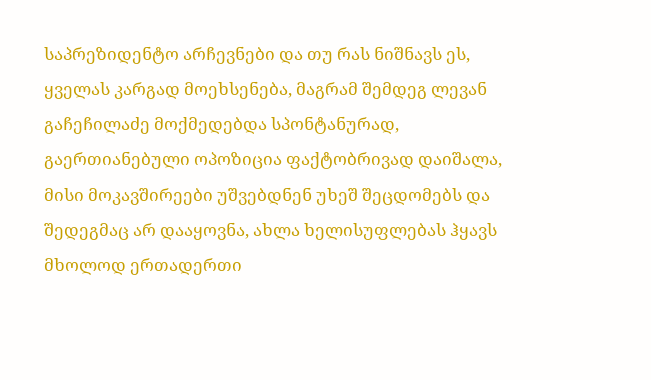საპრეზიდენტო არჩევნები და თუ რას ნიშნავს ეს, ყველას კარგად მოეხსენება, მაგრამ შემდეგ ლევან გაჩეჩილაძე მოქმედებდა სპონტანურად, გაერთიანებული ოპოზიცია ფაქტობრივად დაიშალა, მისი მოკავშირეები უშვებდნენ უხეშ შეცდომებს და შედეგმაც არ დააყოვნა, ახლა ხელისუფლებას ჰყავს მხოლოდ ერთადერთი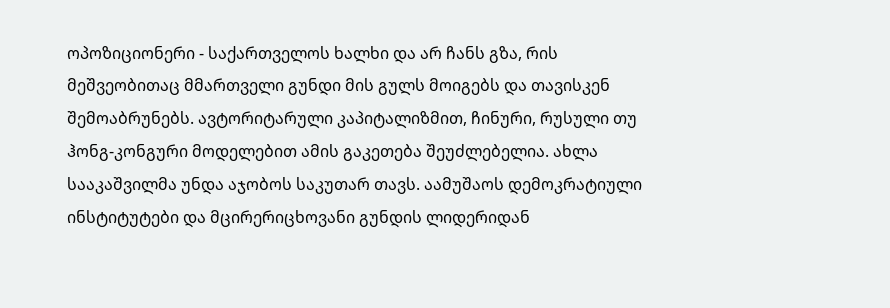ოპოზიციონერი - საქართველოს ხალხი და არ ჩანს გზა, რის მეშვეობითაც მმართველი გუნდი მის გულს მოიგებს და თავისკენ შემოაბრუნებს. ავტორიტარული კაპიტალიზმით, ჩინური, რუსული თუ ჰონგ-კონგური მოდელებით ამის გაკეთება შეუძლებელია. ახლა სააკაშვილმა უნდა აჯობოს საკუთარ თავს. აამუშაოს დემოკრატიული ინსტიტუტები და მცირერიცხოვანი გუნდის ლიდერიდან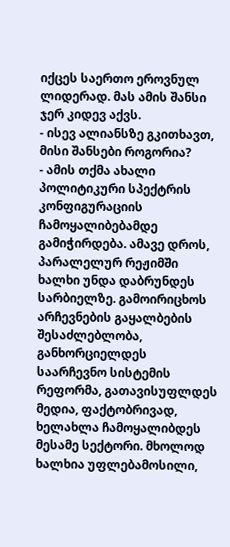იქცეს საერთო ეროვნულ ლიდერად. მას ამის შანსი ჯერ კიდევ აქვს.
- ისევ ალიანსზე გკითხავთ, მისი შანსები როგორია?
- ამის თქმა ახალი პოლიტიკური სპექტრის კონფიგურაციის ჩამოყალიბებამდე გამიჭირდება. ამავე დროს, პარალელურ რეჟიმში ხალხი უნდა დაბრუნდეს სარბიელზე. გამოირიცხოს არჩევნების გაყალბების შესაძლებლობა, განხორციელდეს საარჩევნო სისტემის რეფორმა, გათავისუფლდეს მედია, ფაქტობრივად, ხელახლა ჩამოყალიბდეს მესამე სექტორი. მხოლოდ ხალხია უფლებამოსილი,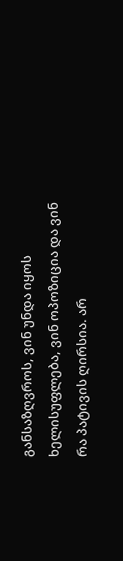განსაზღვროს, ვინ უნდა იყოს ხელისუფლება, ვინ ოპოზიცია და ვინ რა პატივის ღირსია. არ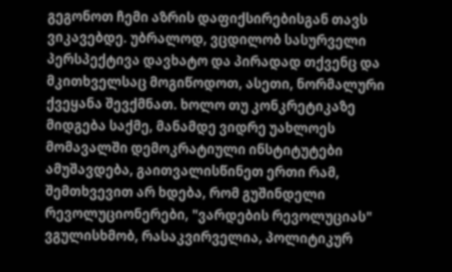გეგონოთ ჩემი აზრის დაფიქსირებისგან თავს ვიკავებდე. უბრალოდ, ვცდილობ სასურველი პერსპექტივა დავხატო და პირადად თქვენც და მკითხველსაც მოგიწოდოთ, ასეთი, ნორმალური ქვეყანა შევქმნათ. ხოლო თუ კონკრეტიკაზე მიდგება საქმე, მანამდე ვიდრე უახლოეს მომავალში დემოკრატიული ინსტიტუტები ამუშავდება, გაითვალისწინეთ ერთი რამ, შემთხვევით არ ხდება, რომ გუშინდელი რევოლუციონერები, "ვარდების რევოლუციას" ვგულისხმობ, რასაკვირველია, პოლიტიკურ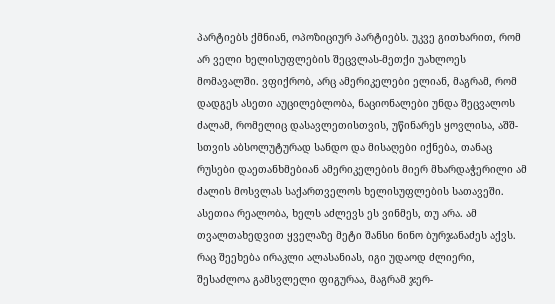პარტიებს ქმნიან, ოპოზიციურ პარტიებს. უკვე გითხარით, რომ არ ველი ხელისუფლების შეცვლას-მეთქი უახლოეს მომავალში. ვფიქრობ, არც ამერიკელები ელიან, მაგრამ, რომ დადგეს ასეთი აუცილებლობა, ნაციონალები უნდა შეცვალოს ძალამ, რომელიც დასავლეთისთვის, უწინარეს ყოვლისა, აშშ-სთვის აბსოლუტურად სანდო და მისაღები იქნება, თანაც რუსები დაეთანხმებიან ამერიკელების მიერ მხარდაჭერილი ამ ძალის მოსვლას საქართველოს ხელისუფლების სათავეში. ასეთია რეალობა, ხელს აძლევს ეს ვინმეს, თუ არა. ამ თვალთახედვით ყველაზე მეტი შანსი ნინო ბურჯანაძეს აქვს. რაც შეეხება ირაკლი ალასანიას, იგი უდაოდ ძლიერი, შესაძლოა გამსვლელი ფიგურაა, მაგრამ ჯერ-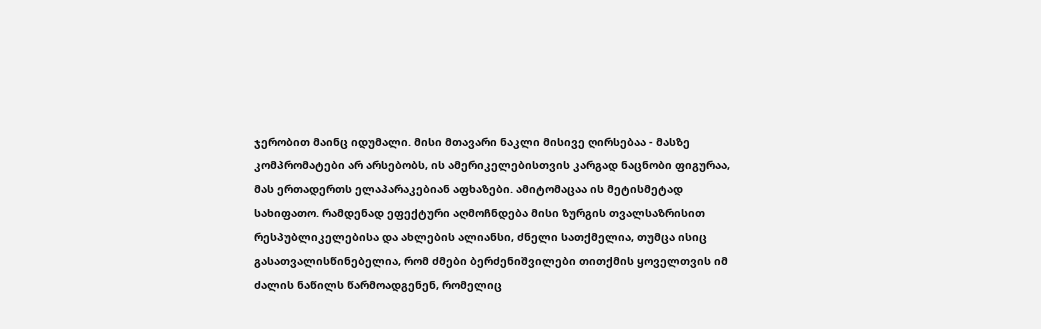ჯერობით მაინც იდუმალი. მისი მთავარი ნაკლი მისივე ღირსებაა - მასზე კომპრომატები არ არსებობს, ის ამერიკელებისთვის კარგად ნაცნობი ფიგურაა, მას ერთადერთს ელაპარაკებიან აფხაზები. ამიტომაცაა ის მეტისმეტად სახიფათო. რამდენად ეფექტური აღმოჩნდება მისი ზურგის თვალსაზრისით რესპუბლიკელებისა და ახლების ალიანსი, ძნელი სათქმელია, თუმცა ისიც გასათვალისწინებელია, რომ ძმები ბერძენიშვილები თითქმის ყოველთვის იმ ძალის ნაწილს წარმოადგენენ, რომელიც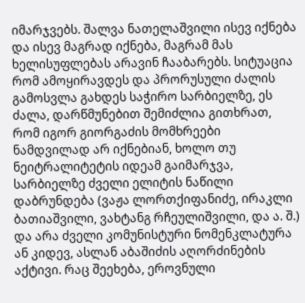იმარჯვებს. შალვა ნათელაშვილი ისევ იქნება და ისევ მაგრად იქნება, მაგრამ მას ხელისუფლებას არავინ ჩააბარებს. სიტუაცია რომ ამოყირავდეს და პრორუსული ძალის გამოსვლა გახდეს საჭირო სარბიელზე, ეს ძალა, დარწმუნებით შემიძლია გითხრათ, რომ იგორ გიორგაძის მომხრეები ნამდვილად არ იქნებიან, ხოლო თუ ნეიტრალიტეტის იდეამ გაიმარჯვა, სარბიელზე ძველი ელიტის ნაწილი დაბრუნდება (ვაჟა ლორთქიფანიძე, ირაკლი ბათიაშვილი, ვახტანგ რჩეულიშვილი, და ა. შ.) და არა ძველი კომუნისტური ნომენკლატურა ან კიდევ, ასლან აბაშიძის აღორძინების აქტივი. რაც შეეხება, ეროვნული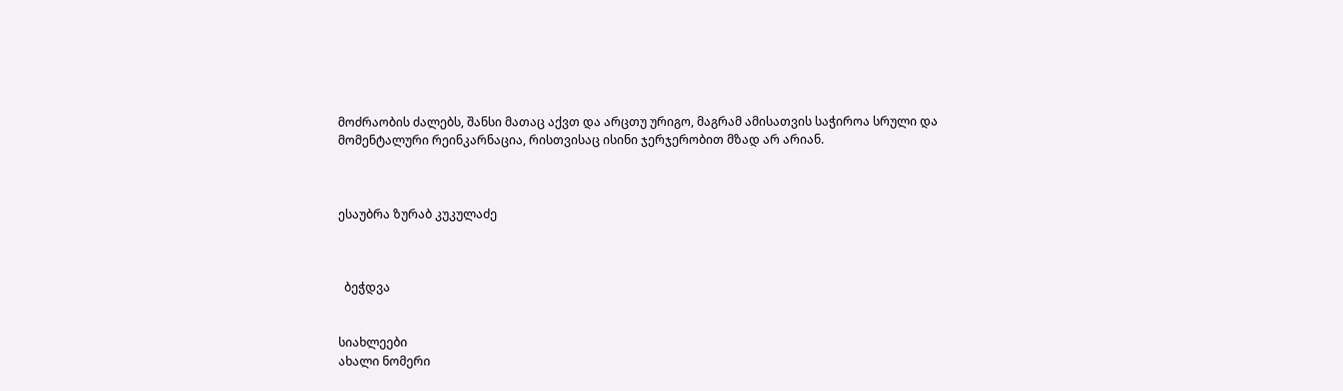მოძრაობის ძალებს, შანსი მათაც აქვთ და არცთუ ურიგო, მაგრამ ამისათვის საჭიროა სრული და მომენტალური რეინკარნაცია, რისთვისაც ისინი ჯერჯერობით მზად არ არიან.



ესაუბრა ზურაბ კუკულაძე



  ბეჭდვა


სიახლეები
ახალი ნომერი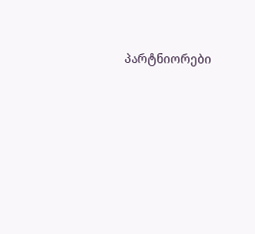პარტნიორები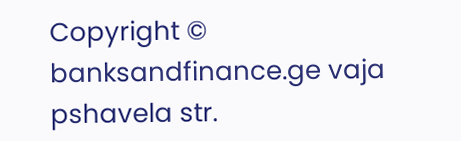Copyright © banksandfinance.ge vaja pshavela str.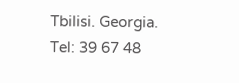Tbilisi. Georgia. Tel: 39 67 48